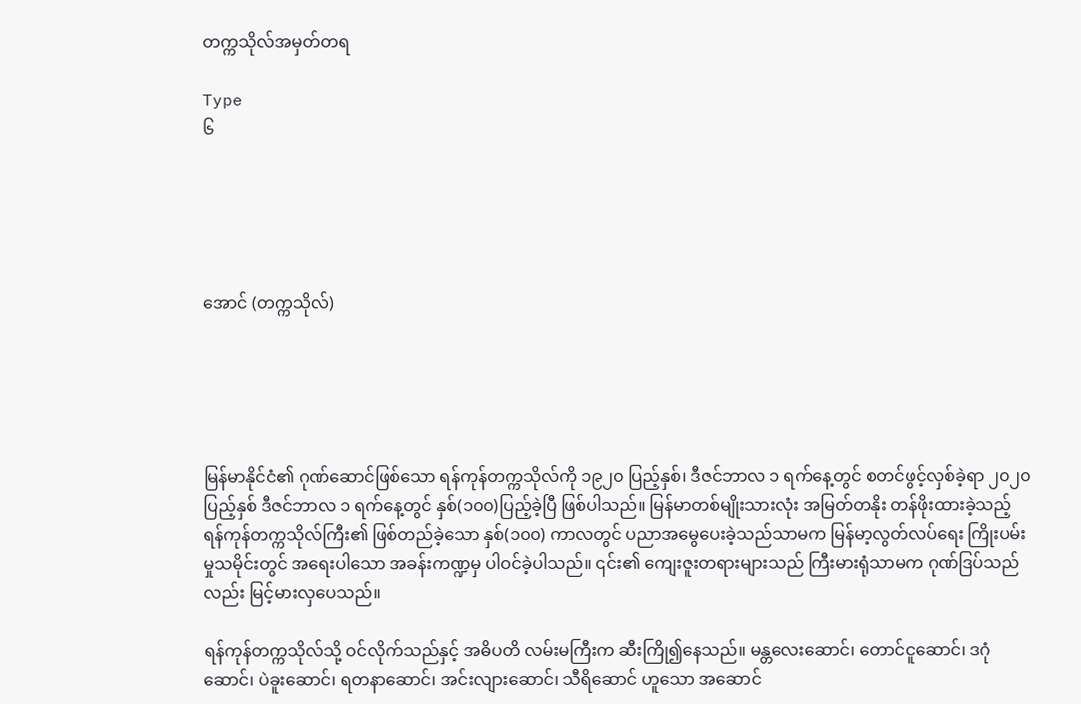တက္ကသိုလ်အမှတ်တရ

Type
၆





အောင် (တက္ကသိုလ်)





မြန်မာနိုင်ငံ၏ ဂုဏ်ဆောင်ဖြစ်သော ရန်ကုန်တက္ကသိုလ်ကို ၁၉၂၀ ပြည့်နှစ်၊ ဒီဇင်ဘာလ ၁ ရက်နေ့တွင် စတင်ဖွင့်လှစ်ခဲ့ရာ ၂၀၂၀ ပြည့်နှစ် ဒီဇင်ဘာလ ၁ ရက်နေ့တွင် နှစ်(၁၀၀)ပြည့်ခဲ့ပြီ ဖြစ်ပါသည်။ မြန်မာတစ်မျိုးသားလုံး အမြတ်တနိုး တန်ဖိုးထားခဲ့သည့် ရန်ကုန်တက္ကသိုလ်ကြီး၏ ဖြစ်တည်ခဲ့သော နှစ်(၁၀၀) ကာလတွင် ပညာအမွေပေးခဲ့သည်သာမက မြန်မာ့လွတ်လပ်ရေး ကြိုးပမ်းမှုသမိုင်းတွင် အရေးပါသော အခန်းကဏ္ဍမှ ပါဝင်ခဲ့ပါသည်။ ၎င်း၏ ကျေးဇူးတရားများသည် ကြီးမားရုံသာမက ဂုဏ်ဒြပ်သည်လည်း မြင့်မားလှပေသည်။

ရန်ကုန်တက္ကသိုလ်သို့ ဝင်လိုက်သည်နှင့် အဓိပတိ လမ်းမကြီးက ဆီးကြို၍နေသည်။ မန္တလေးဆောင်၊ တောင်ငူဆောင်၊ ဒဂုံဆောင်၊ ပဲခူးဆောင်၊ ရတနာဆောင်၊ အင်းလျားဆောင်၊ သီရိဆောင် ဟူသော အဆောင်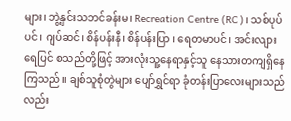များ၊ ဘွဲ့နှင်းသဘင်ခန်းမ၊ Recreation Centre (RC)၊ သစ်ပုပ်ပင်၊ ဂျပ်ဆင်၊ စိန်ပန်းနီ၊ စိန်ပန်းပြာ ၊ ရေတမာပင်၊ အင်းလျားရေပြင် စသည်တို့ဖြင့် အားလုံးသူ့နေရာနှင့်သူ နေသားတကျရှိနေကြသည်။ ချစ်သူစုံတွဲများ ပျော်ရွှင်ရာ ခုံတန်းပြာလေးများသည်လည်း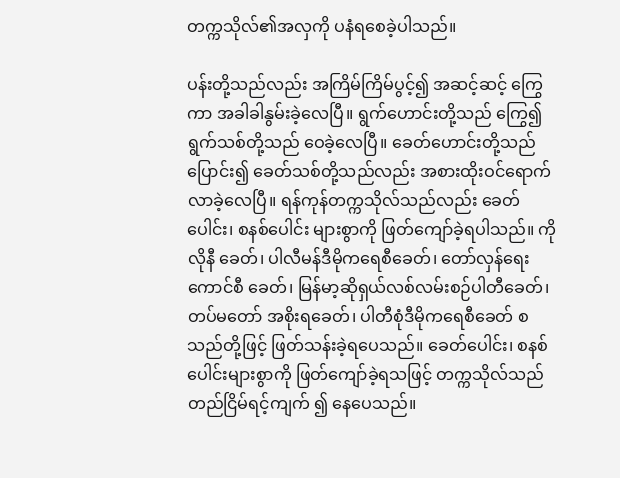တက္ကသိုလ်၏အလှကို ပနံရစေခဲ့ပါသည်။

ပန်းတို့သည်လည်း အကြိမ်ကြိမ်ပွင့်၍ အဆင့်ဆင့် ကြွေကာ အခါခါနွမ်းခဲ့လေပြီ။ ရွက်ဟောင်းတို့သည် ကြွေ၍ ရွက်သစ်တို့သည် ဝေခဲ့လေပြီ။ ခေတ်ဟောင်းတို့သည် ပြောင်း၍ ခေတ်သစ်တို့သည်လည်း အစားထိုးဝင်ရောက် လာခဲ့လေပြီ။ ရန်ကုန်တက္ကသိုလ်သည်လည်း ခေတ်ပေါင်း၊ စနစ်ပေါင်း များစွာကို ဖြတ်ကျော်ခဲ့ရပါသည်။ ကိုလိုနီ ခေတ်၊ ပါလီမန်ဒီမိုကရေစီခေတ်၊ တော်လှန်ရေးကောင်စီ ခေတ်၊ မြန်မာ့ဆိုရှယ်လစ်လမ်းစဉ်ပါတီခေတ်၊ တပ်မတော် အစိုးရခေတ်၊ ပါတီစုံဒီမိုကရေစီခေတ် စသည်တို့ဖြင့် ဖြတ်သန်းခဲ့ရပေသည်။ ခေတ်ပေါင်း၊ စနစ်ပေါင်းများစွာကို ဖြတ်ကျော်ခဲ့ရသဖြင့် တက္ကသိုလ်သည် တည်ငြိမ်ရင့်ကျက် ၍ နေပေသည်။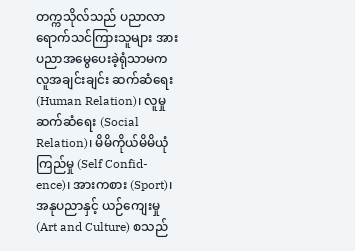တက္ကသိုလ်သည် ပညာလာရောက်သင်ကြားသူများ အား ပညာအမွေပေးခဲ့ရုံသာမက လူအချင်းချင်း ဆက်ဆံရေး (Human Relation)၊ လူမှုဆက်ဆံရေး (Social Relation)၊ မိမိကိုယ်မိမိယုံကြည်မှု (Self Confid-ence)၊ အားကစား (Sport)၊ အနုပညာနှင့် ယဉ်ကျေးမှု (Art and Culture) စသည်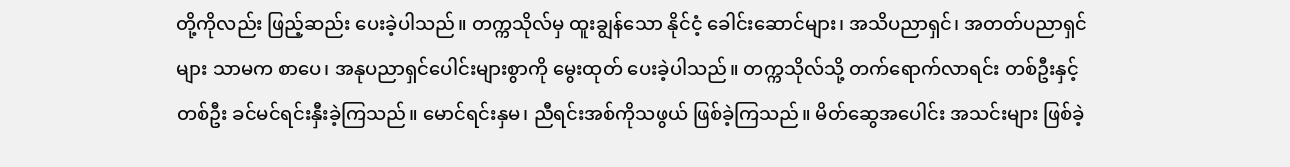တို့ကိုလည်း ဖြည့်ဆည်း ပေးခဲ့ပါသည်။ တက္ကသိုလ်မှ ထူးချွန်သော နိုင်ငံ့ ခေါင်းဆောင်များ၊ အသိပညာရှင်၊ အတတ်ပညာရှင်များ သာမက စာပေ၊ အနုပညာရှင်ပေါင်းများစွာကို မွေးထုတ် ပေးခဲ့ပါသည်။ တက္ကသိုလ်သို့ တက်ရောက်လာရင်း တစ်ဦးနှင့် တစ်ဦး ခင်မင်ရင်းနှီးခဲ့ကြသည်။ မောင်ရင်းနှမ၊ ညီရင်းအစ်ကိုသဖွယ် ဖြစ်ခဲ့ကြသည်။ မိတ်ဆွေအပေါင်း အသင်းများ ဖြစ်ခဲ့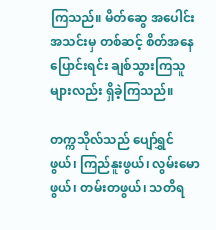ကြသည်။ မိတ်ဆွေ အပေါင်းအသင်းမှ တစ်ဆင့် စိတ်အနေပြောင်းရင်း ချစ်သွားကြသူများလည်း ရှိခဲ့ကြသည်။

တက္ကသိုလ်သည် ပျော်ရွှင်ဖွယ်၊ ကြည်နူးဖွယ်၊ လွမ်းမောဖွယ်၊ တမ်းတဖွယ်၊ သတိရ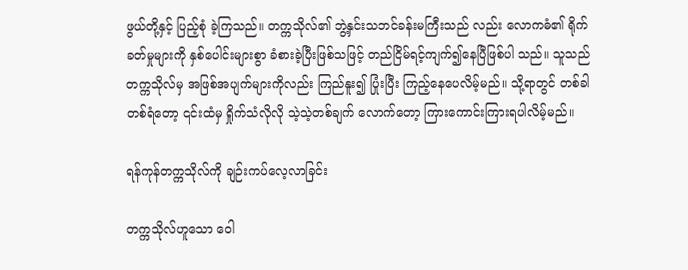ဖွယ်တို့နှင့် ပြည့်စုံ ခဲ့ကြသည်။ တက္ကသိုလ်၏ ဘွဲ့နှင်းသဘင်ခန်းမကြီးသည် လည်း လောကဓံ၏ ရိုက်ခတ်မှုများကို နှစ်ပေါင်းများစွာ ခံစားခဲ့ပြီးဖြစ်သဖြင့် တည်ငြိမ်ရင့်ကျက်၍နေပြီဖြစ်ပါ သည်။ သူသည် တက္ကသိုလ်မှ အဖြစ်အပျက်များကိုလည်း ကြည်နူး၍ ပြုံးပြီး ကြည့်နေပေလိမ့်မည်။ သို့ရာတွင် တစ်ခါတစ်ရံတော့ ၎င်းထံမှ ရှိုက်သံလိုလို သဲ့သဲ့တစ်ချက် လောက်တော့ ကြားကောင်းကြားရပါလိမ့်မည်။

ရန်ကုန်တက္ကသိုလ်ကို ချဉ်းကပ်လေ့လာခြင်း

တက္ကသိုလ်ဟူသော ဝေါ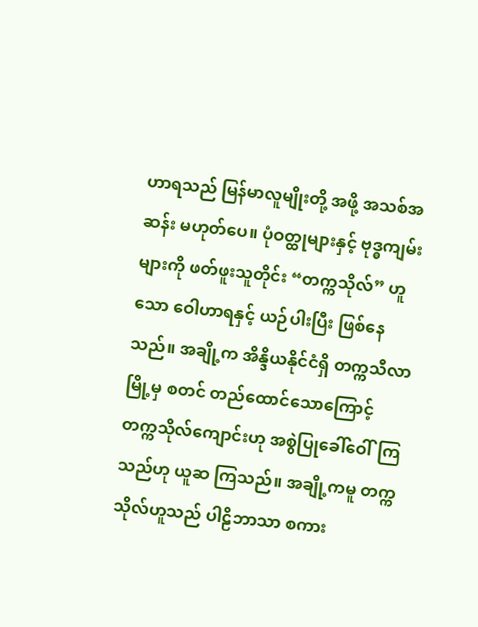ဟာရသည် မြန်မာလူမျိုးတို့ အဖို့ အသစ်အဆန်း မဟုတ်ပေ။ ပုံဝတ္ထုများနှင့် ဗုဒ္ဓကျမ်း များကို ဖတ်ဖူးသူတိုင်း “တက္ကသိုလ်” ဟူသော ဝေါဟာရနှင့် ယဉ်ပါးပြီး ဖြစ်နေသည်။ အချို့က အိန္ဒိယနိုင်ငံရှိ တက္ကသီလာမြို့မှ စတင် တည်ထောင်သောကြောင့် တက္ကသိုလ်ကျောင်းဟု အစွဲပြုခေါ်ဝေါ်ကြသည်ဟု ယူဆ ကြသည်။ အချို့ကမူ တက္ကသိုလ်ဟူသည် ပါဠိဘာသာ စကား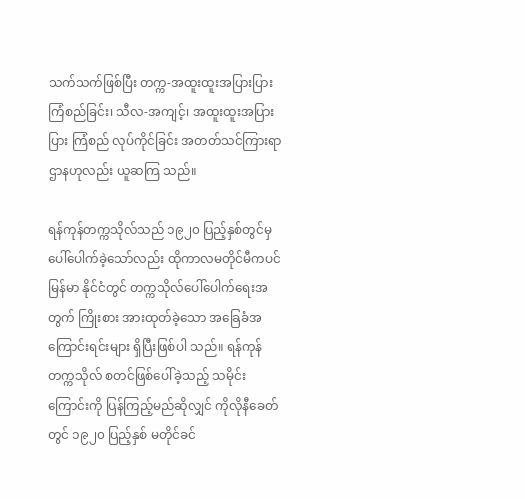သက်သက်ဖြစ်ပြီး တက္က-အထူးထူးအပြားပြား ကြံစည်ခြင်း၊ သီလ-အကျင့်၊ အထူးထူးအပြားပြား ကြံစည် လုပ်ကိုင်ခြင်း အတတ်သင်ကြားရာဌာနဟုလည်း ယူဆကြ သည်။

ရန်ကုန်တက္ကသိုလ်သည် ၁၉၂၀ ပြည့်နှစ်တွင်မှ ပေါ်ပေါက်ခဲ့သော်လည်း ထိုကာလမတိုင်မီကပင် မြန်မာ နိုင်ငံတွင် တက္ကသိုလ်ပေါ်ပေါက်ရေးအတွက် ကြိုးစား အားထုတ်ခဲ့သော အခြေခံအကြောင်းရင်းများ ရှိပြီးဖြစ်ပါ သည်။ ရန်ကုန်တက္ကသိုလ် စတင်ဖြစ်ပေါ်ခဲ့သည့် သမိုင်း ကြောင်းကို ပြန်ကြည့်မည်ဆိုလျှင် ကိုလိုနီခေတ်တွင် ၁၉၂၀ ပြည့်နှစ် မတိုင်ခင်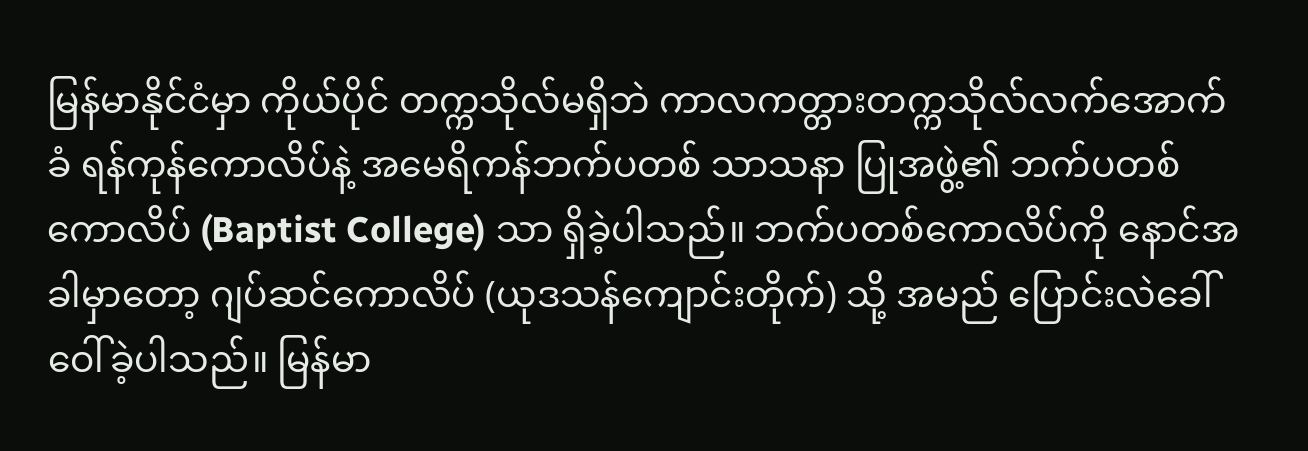မြန်မာနိုင်ငံမှာ ကိုယ်ပိုင် တက္ကသိုလ်မရှိဘဲ ကာလကတ္တားတက္ကသိုလ်လက်အောက် ခံ ရန်ကုန်ကောလိပ်နဲ့ အမေရိကန်ဘက်ပတစ် သာသနာ ပြုအဖွဲ့၏ ဘက်ပတစ်ကောလိပ် (Baptist College) သာ ရှိခဲ့ပါသည်။ ဘက်ပတစ်ကောလိပ်ကို နောင်အခါမှာတော့ ဂျပ်ဆင်ကောလိပ် (ယုဒသန်ကျောင်းတိုက်) သို့ အမည် ပြောင်းလဲခေါ်ဝေါ်ခဲ့ပါသည်။ မြန်မာ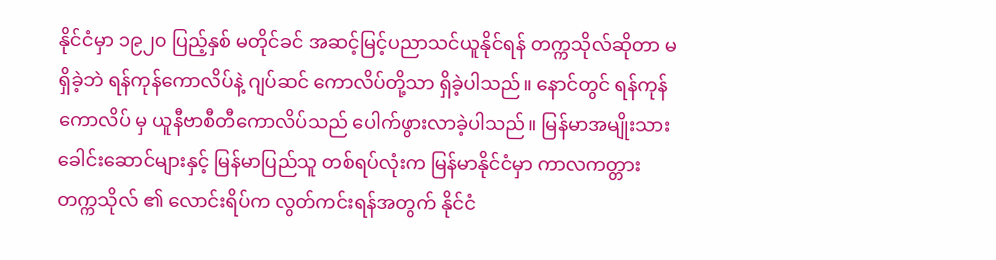နိုင်ငံမှာ ၁၉၂၀ ပြည့်နှစ် မတိုင်ခင် အဆင့်မြင့်ပညာသင်ယူနိုင်ရန် တက္ကသိုလ်ဆိုတာ မရှိခဲ့ဘဲ ရန်ကုန်ကောလိပ်နဲ့ ဂျပ်ဆင် ကောလိပ်တို့သာ ရှိခဲ့ပါသည်။ နောင်တွင် ရန်ကုန်ကောလိပ် မှ ယူနီဗာစီတီကောလိပ်သည် ပေါက်ဖွားလာခဲ့ပါသည်။ မြန်မာအမျိုးသားခေါင်းဆောင်များနှင့် မြန်မာပြည်သူ တစ်ရပ်လုံးက မြန်မာနိုင်ငံမှာ ကာလကတ္တားတက္ကသိုလ် ၏ လောင်းရိပ်က လွတ်ကင်းရန်အတွက် နိုင်ငံ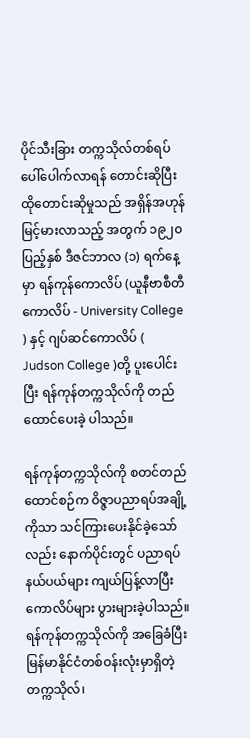ပိုင်သီးခြား တက္ကသိုလ်တစ်ရပ် ပေါ်ပေါက်လာရန် တောင်းဆိုပြီး ထိုတောင်းဆိုမှုသည် အရှိန်အဟုန် မြင့်မားလာသည့် အတွက် ၁၉၂၀ ပြည့်နှစ် ဒီဇင်ဘာလ (၁) ရက်နေ့မှာ ရန်ကုန်ကောလိပ် (ယူနီဗာစီတီကောလိပ် - University College ) နှင့် ဂျပ်ဆင်ကောလိပ် ( Judson College )တို့ ပူးပေါင်းပြီး ရန်ကုန်တက္ကသိုလ်ကို တည်ထောင်ပေးခဲ့ ပါသည်။

ရန်ကုန်တက္ကသိုလ်ကို စတင်တည်ထောင်စဉ်က ဝိဇ္ဇာပညာရပ်အချို့ကိုသာ သင်ကြားပေးနိုင်ခဲ့သော်လည်း နောက်ပိုင်းတွင် ပညာရပ်နယ်ပယ်များ ကျယ်ပြန့်လာပြီး ကောလိပ်များ ပွားများခဲ့ပါသည်။ ရန်ကုန်တက္ကသိုလ်ကို အခြေခံပြီး မြန်မာနိုင်ငံတစ်ဝန်းလုံးမှာရှိတဲ့ တက္ကသိုလ်၊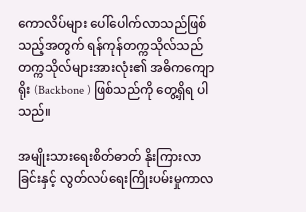ကောလိပ်များ ပေါ်ပေါက်လာသည်ဖြစ်သည့်အတွက် ရန်ကုန်တက္ကသိုလ်သည် တက္ကသိုလ်များအားလုံး၏ အဓိကကျောရိုး (Backbone ) ဖြစ်သည်ကို တွေ့ရှိရ ပါသည်။

အမျိုးသားရေးစိတ်ဓာတ် နိုးကြားလာခြင်းနှင့် လွတ်လပ်ရေးကြိုးပမ်းမှုကာလ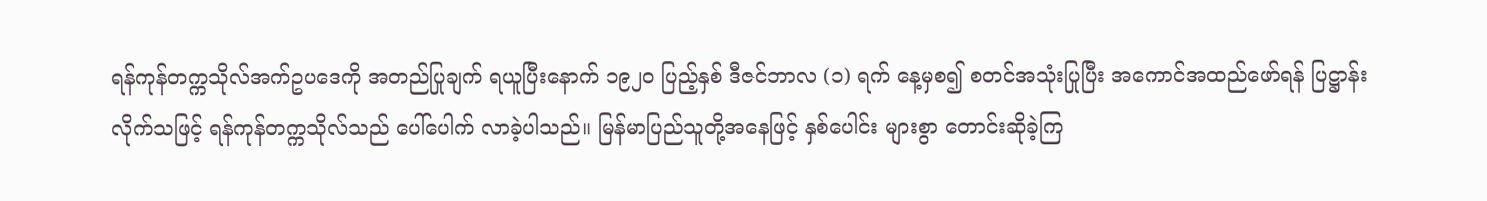ရန်ကုန်တက္ကသိုလ်အက်ဥပဒေကို အတည်ပြုချက် ရယူပြီးနောက် ၁၉၂၀ ပြည့်နှစ် ဒီဇင်ဘာလ (၁) ရက် နေ့မှစ၍ စတင်အသုံးပြုပြီး အကောင်အထည်ဖော်ရန် ပြဋ္ဌာန်းလိုက်သဖြင့် ရန်ကုန်တက္ကသိုလ်သည် ပေါ်ပေါက် လာခဲ့ပါသည်။ မြန်မာပြည်သူတို့အနေဖြင့် နှစ်ပေါင်း များစွာ တောင်းဆိုခဲ့ကြ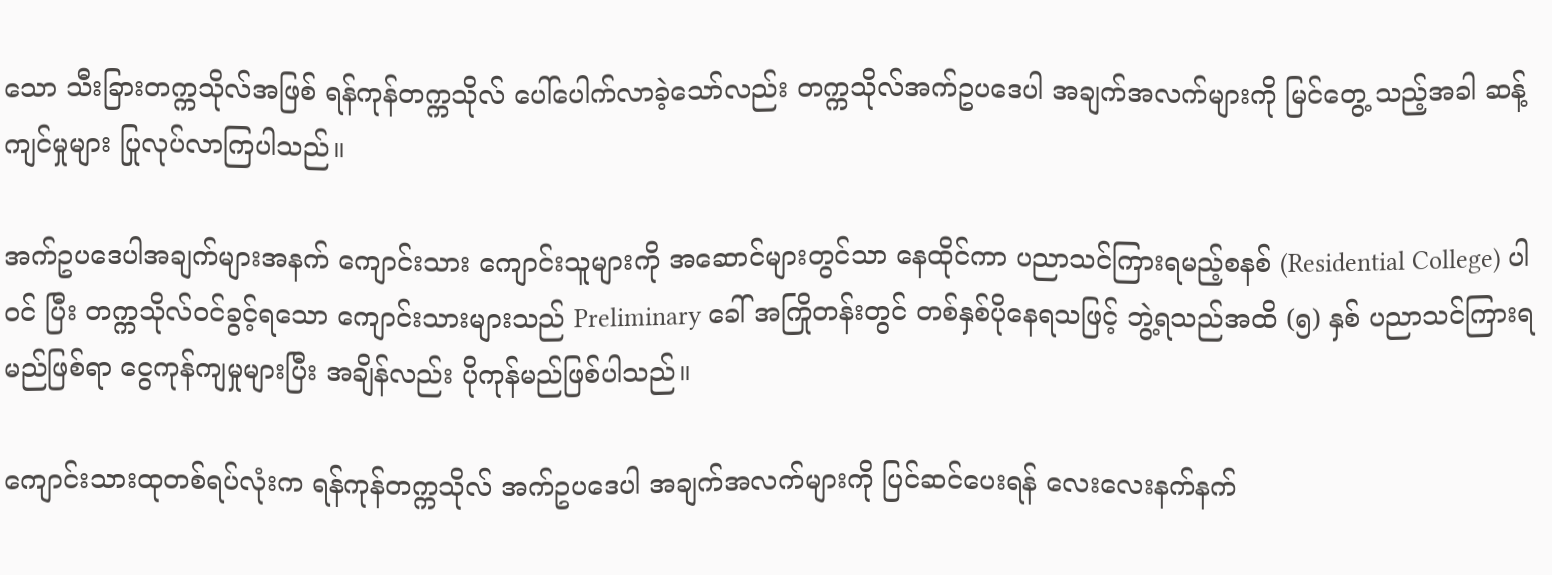သော သီးခြားတက္ကသိုလ်အဖြစ် ရန်ကုန်တက္ကသိုလ် ပေါ်ပေါက်လာခဲ့သော်လည်း တက္ကသိုလ်အက်ဥပဒေပါ အချက်အလက်များကို မြင်တွေ့ သည့်အခါ ဆန့်ကျင်မှုများ ပြုလုပ်လာကြပါသည်။

အက်ဥပဒေပါအချက်များအနက် ကျောင်းသား ကျောင်းသူများကို အဆောင်များတွင်သာ နေထိုင်ကာ ပညာသင်ကြားရမည့်စနစ် (Residential College) ပါဝင် ပြီး တက္ကသိုလ်ဝင်ခွင့်ရသော ကျောင်းသားများသည် Preliminary ခေါ် အကြိုတန်းတွင် တစ်နှစ်ပိုနေရသဖြင့် ဘွဲ့ရသည်အထိ (၅) နှစ် ပညာသင်ကြားရမည်ဖြစ်ရာ ငွေကုန်ကျမှုများပြီး အချိန်လည်း ပိုကုန်မည်ဖြစ်ပါသည်။

ကျောင်းသားထုတစ်ရပ်လုံးက ရန်ကုန်တက္ကသိုလ် အက်ဥပဒေပါ အချက်အလက်များကို ပြင်ဆင်ပေးရန် လေးလေးနက်နက်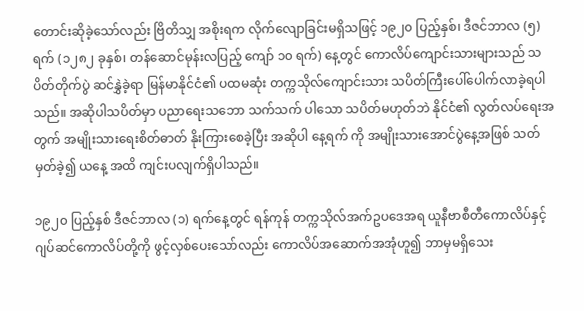တောင်းဆိုခဲ့သော်လည်း ဗြိတိသျှ အစိုးရက လိုက်လျောခြင်းမရှိသဖြင့် ၁၉၂၀ ပြည့်နှစ်၊ ဒီဇင်ဘာလ (၅) ရက် (၁၂၈၂ ခုနှစ်၊ တန်ဆောင်မုန်းလပြည့် ကျော် ၁၀ ရက်) နေ့တွင် ကောလိပ်ကျောင်းသားများသည် သပိတ်တိုက်ပွဲ ဆင်နွှဲခဲ့ရာ မြန်မာနိုင်ငံ၏ ပထမဆုံး တက္ကသိုလ်ကျောင်းသား သပိတ်ကြီးပေါ်ပေါက်လာခဲ့ရပါ သည်။ အဆိုပါသပိတ်မှာ ပညာရေးသဘော သက်သက် ပါသော သပိတ်မဟုတ်ဘဲ နိုင်ငံ၏ လွတ်လပ်ရေးအတွက် အမျိုးသားရေးစိတ်ဓာတ် နိုးကြားစေခဲ့ပြီး အဆိုပါ နေ့ရက် ကို အမျိုးသားအောင်ပွဲနေ့အဖြစ် သတ်မှတ်ခဲ့၍ ယနေ့ အထိ ကျင်းပလျက်ရှိပါသည်။

၁၉၂၀ ပြည့်နှစ် ဒီဇင်ဘာလ (၁) ရက်နေ့တွင် ရန်ကုန် တက္ကသိုလ်အက်ဥပဒေအရ ယူနီဗာစီတီကောလိပ်နှင့် ဂျပ်ဆင်ကောလိပ်တို့ကို ဖွင့်လှစ်ပေးသော်လည်း ကောလိပ်အဆောက်အအုံဟူ၍ ဘာမှမရှိသေး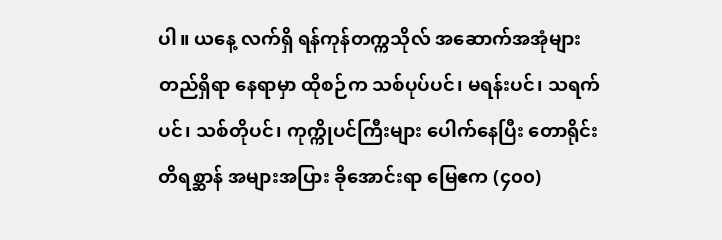ပါ။ ယနေ့ လက်ရှိ ရန်ကုန်တက္ကသိုလ် အဆောက်အအုံများ တည်ရှိရာ နေရာမှာ ထိုစဉ်က သစ်ပုပ်ပင်၊ မရန်းပင်၊ သရက်ပင်၊ သစ်တိုပင်၊ ကုက္ကိုပင်ကြီးများ ပေါက်နေပြီး တောရိုင်း တိရစ္ဆာန် အများအပြား ခိုအောင်းရာ မြေဧက (၄၀၀)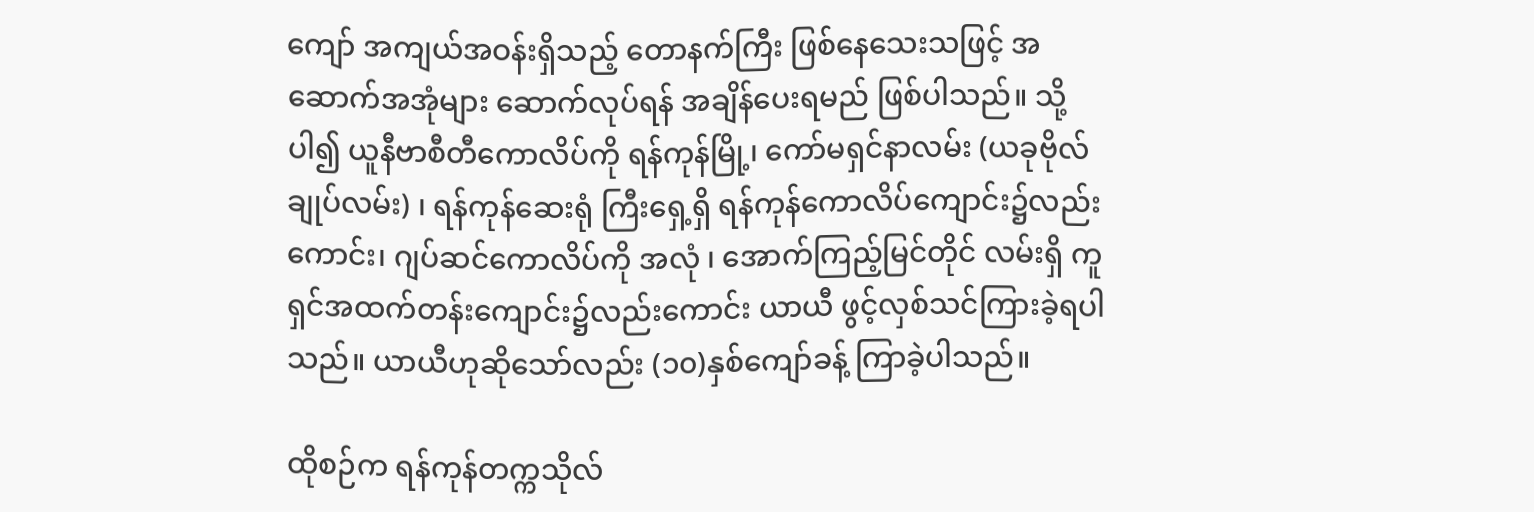ကျော် အကျယ်အဝန်းရှိသည့် တောနက်ကြီး ဖြစ်နေသေးသဖြင့် အဆောက်အအုံများ ဆောက်လုပ်ရန် အချိန်ပေးရမည် ဖြစ်ပါသည်။ သို့ပါ၍ ယူနီဗာစီတီကောလိပ်ကို ရန်ကုန်မြို့၊ ကော်မရှင်နာလမ်း (ယခုဗိုလ်ချုပ်လမ်း) ၊ ရန်ကုန်ဆေးရုံ ကြီးရှေ့ရှိ ရန်ကုန်ကောလိပ်ကျောင်း၌လည်းကောင်း၊ ဂျပ်ဆင်ကောလိပ်ကို အလုံ ၊ အောက်ကြည့်မြင်တိုင် လမ်းရှိ ကူရှင်အထက်တန်းကျောင်း၌လည်းကောင်း ယာယီ ဖွင့်လှစ်သင်ကြားခဲ့ရပါသည်။ ယာယီဟုဆိုသော်လည်း (၁၀)နှစ်ကျော်ခန့် ကြာခဲ့ပါသည်။

ထိုစဉ်က ရန်ကုန်တက္ကသိုလ်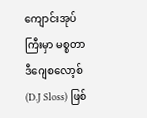ကျောင်းအုပ်ကြီးမှာ မစ္စတာဒီဂျေစလော့စ် (D.J Sloss) ဖြစ်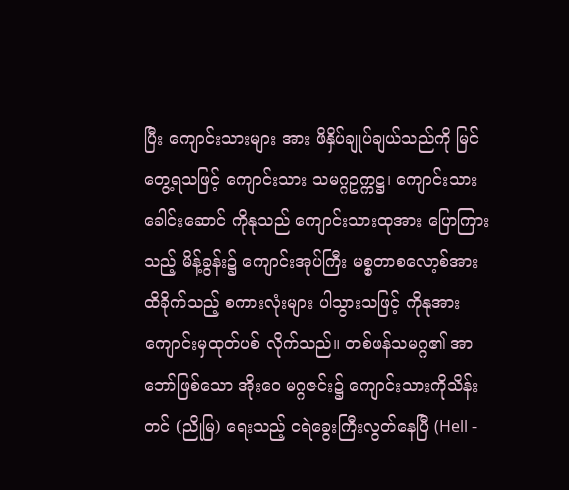ပြီး ကျောင်းသားများ အား ဖိနှိပ်ချုပ်ချယ်သည်ကို မြင်တွေ့ရသဖြင့် ကျောင်းသား သမဂ္ဂဥက္ကဋ္ဌ၊ ကျောင်းသားခေါင်းဆောင် ကိုနုသည် ကျောင်းသားထုအား ပြောကြားသည့် မိန့်ခွန်း၌ ကျောင်းအုပ်ကြီး မစ္စတာစလော့စ်အား ထိခိုက်သည့် စကားလုံးများ ပါသွားသဖြင့် ကိုနုအား ကျောင်းမှထုတ်ပစ် လိုက်သည်။ တစ်ဖန်သမဂ္ဂ၏ အာဘော်ဖြစ်သော အိုးဝေ မဂ္ဂဇင်း၌ ကျောင်းသားကိုသိန်းတင် (ညိုမြ) ရေးသည့် ငရဲခွေးကြီးလွတ်နေပြီ (Hell -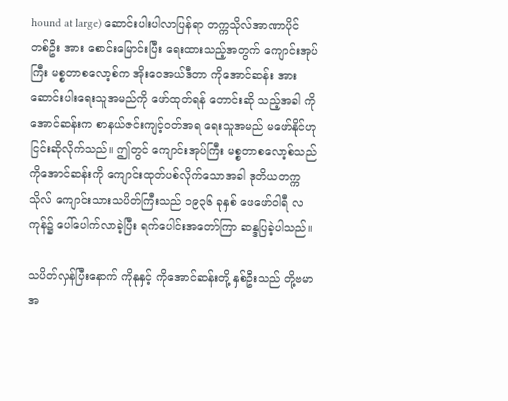hound at large) ဆောင်းပါးပါလာပြန်ရာ တက္ကသိုလ်အာဏာပိုင် တစ်ဦး အား စောင်းမြောင်းပြီး ရေးထားသည့်အတွက် ကျောင်းအုပ် ကြီး မစ္စတာစလော့စ်က အိုးဝေအယ်ဒီတာ ကိုအောင်ဆန်း အား ဆောင်းပါးရေးသူအမည်ကို ဖော်ထုတ်ရန် တောင်းဆို သည့်အခါ ကိုအောင်ဆန်းက စာနယ်ဇင်းကျင့်ဝတ်အရ ရေးသူအမည် မဖော်နိုင်ဟု ငြင်းဆိုလိုက်သည်။ ဤတွင် ကျောင်းအုပ်ကြီး မစ္စတာစလော့စ်သည် ကိုအောင်ဆန်းကို ကျောင်းထုတ်ပစ်လိုက်သောအခါ ဒုတိယတက္ကသိုလ် ကျောင်းသားသပိတ်ကြီးသည် ၁၉၃၆ ခုနှစ် ဖေဖော်ဝါရီ လကုန်၌ ပေါ်ပေါက်လာခဲ့ပြီး ရက်ပေါင်းအတော်ကြာ ဆန္ဒပြခဲ့ပါသည်။

သပိတ်လှန်ပြီးနောက် ကိုနုနှင့် ကိုအောင်ဆန်းတို့ နှစ်ဦးသည် တို့ဗမာအ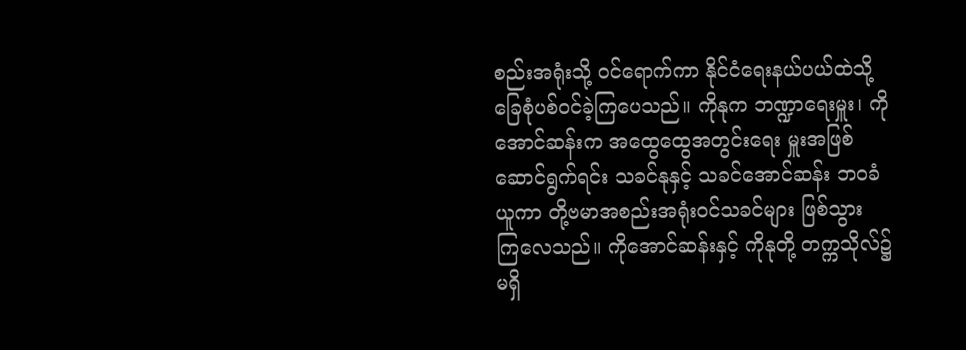စည်းအရုံးသို့ ဝင်ရောက်ကာ နိုင်ငံရေးနယ်ပယ်ထဲသို့ ခြေစုံပစ်ဝင်ခဲ့ကြပေသည်။ ကိုနုက ဘဏ္ဍာရေးမှူး၊ ကိုအောင်ဆန်းက အထွေထွေအတွင်းရေး မှူးအဖြစ် ဆောင်ရွက်ရင်း သခင်နုနှင့် သခင်အောင်ဆန်း ဘဝခံယူကာ တို့ဗမာအစည်းအရုံးဝင်သခင်များ ဖြစ်သွား ကြလေသည်။ ကိုအောင်ဆန်းနှင့် ကိုနုတို့ တက္ကသိုလ်၌ မရှိ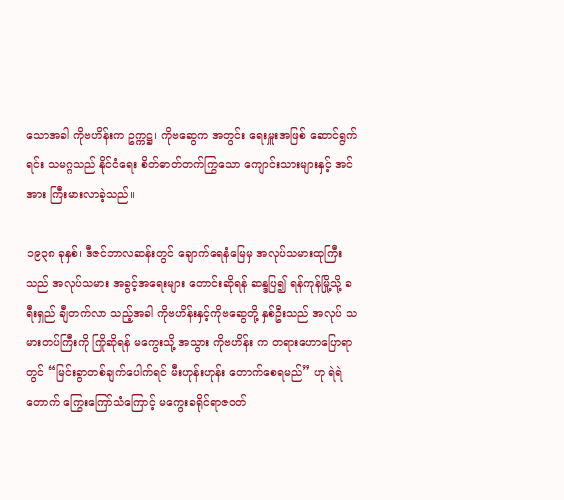သောအခါ ကိုဗဟိန်းက ဥက္ကဋ္ဌ၊ ကိုဗဆွေက အတွင်း ရေးမှူးအဖြစ် ဆောင်ရွက်ရင်း သမဂ္ဂသည် နိုင်ငံရေး စိတ်ဓာတ်တက်ကြွသော ကျောင်းသားများနှင့် အင်အား ကြီးမားလာခဲ့သည်။

၁၉၃၈ ခုနှစ်၊ ဒီဇင်ဘာလဆန်းတွင် ချောက်ရေနံမြေမှ အလုပ်သမားထုကြီးသည် အလုပ်သမား အခွင့်အရေးများ တောင်းဆိုရန် ဆန္ဒပြ၍ ရန်ကုန်မြို့သို့ ခရီးရှည် ချီတက်လာ သည့်အခါ ကိုဗဟိန်းနှင့်ကိုဗဆွေတို့ နှစ်ဦးသည် အလုပ် သမားတပ်ကြီးကို ကြိုဆိုရန် မကွေးသို့ အသွား ကိုဗဟိန်း က တရားဟောပြောရာတွင် “မြင်းခွာတစ်ချက်ပေါက်ရင် မီးဟုန်းဟုန်း တောက်စေရမည်” ဟု ရဲရဲတောက် ကြွေးကြော်သံကြောင့် မကွေးခရိုင်ရာဇဝတ်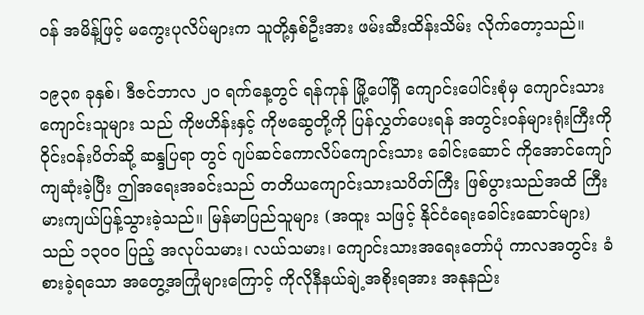ဝန် အမိန့်ဖြင့် မကွေးပုလိပ်များက သူတို့နှစ်ဦးအား ဖမ်းဆီးထိန်းသိမ်း လိုက်တော့သည်။

၁၉၃၈ ခုနှစ်၊ ဒီဇင်ဘာလ ၂၀ ရက်နေ့တွင် ရန်ကုန် မြို့ပေါ်ရှိ ကျောင်းပေါင်းစုံမှ ကျောင်းသား ကျောင်းသူများ သည် ကိုဗဟိန်းနှင့် ကိုဗဆွေတို့ကို ပြန်လွှတ်ပေးရန် အတွင်းဝန်များရုံးကြီးကို ဝိုင်းဝန်းပိတ်ဆို့ ဆန္ဒပြရာ တွင် ဂျပ်ဆင်ကောလိပ်ကျောင်းသား ခေါင်းဆောင် ကိုအောင်ကျော် ကျဆုံးခဲ့ပြီး ဤအရေးအခင်းသည် တတိယကျောင်းသားသပိတ်ကြီး ဖြစ်ပွားသည်အထိ ကြီးမားကျယ်ပြန့်သွားခဲ့သည်။ မြန်မာပြည်သူများ (အထူး သဖြင့် နိုင်ငံရေးခေါင်းဆောင်များ) သည် ၁၃၀၀ ပြည့် အလုပ်သမား၊ လယ်သမား၊ ကျောင်းသားအရေးတော်ပုံ ကာလအတွင်း ခံစားခဲ့ရသော အတွေ့အကြုံများကြောင့် ကိုလိုနီနယ်ချဲ့အစိုးရအား အနုနည်း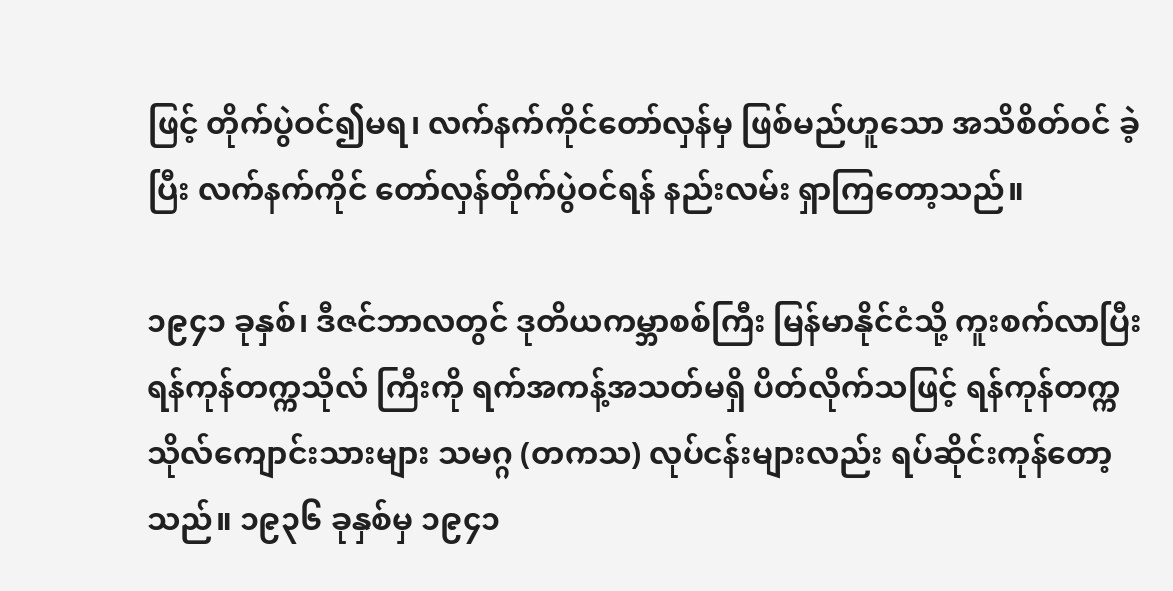ဖြင့် တိုက်ပွဲဝင်၍မရ၊ လက်နက်ကိုင်တော်လှန်မှ ဖြစ်မည်ဟူသော အသိစိတ်ဝင် ခဲ့ပြီး လက်နက်ကိုင် တော်လှန်တိုက်ပွဲဝင်ရန် နည်းလမ်း ရှာကြတော့သည်။

၁၉၄၁ ခုနှစ်၊ ဒီဇင်ဘာလတွင် ဒုတိယကမ္ဘာစစ်ကြီး မြန်မာနိုင်ငံသို့ ကူးစက်လာပြီး ရန်ကုန်တက္ကသိုလ် ကြီးကို ရက်အကန့်အသတ်မရှိ ပိတ်လိုက်သဖြင့် ရန်ကုန်တက္ကသိုလ်ကျောင်းသားများ သမဂ္ဂ (တကသ) လုပ်ငန်းများလည်း ရပ်ဆိုင်းကုန်တော့သည်။ ၁၉၃၆ ခုနှစ်မှ ၁၉၄၁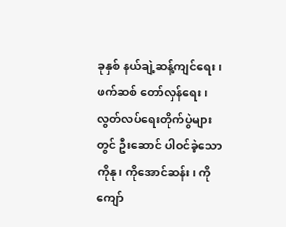ခုနှစ် နယ်ချဲ့ဆန့်ကျင်ရေး၊ ဖက်ဆစ် တော်လှန်ရေး၊ လွတ်လပ်ရေးတိုက်ပွဲများတွင် ဦးဆောင် ပါဝင်ခဲ့သော ကိုနု၊ ကိုအောင်ဆန်း၊ ကိုကျော်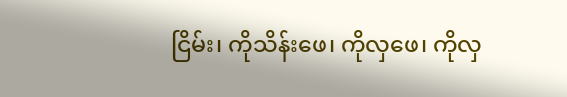ငြိမ်း၊ ကိုသိန်းဖေ၊ ကိုလှဖေ၊ ကိုလှ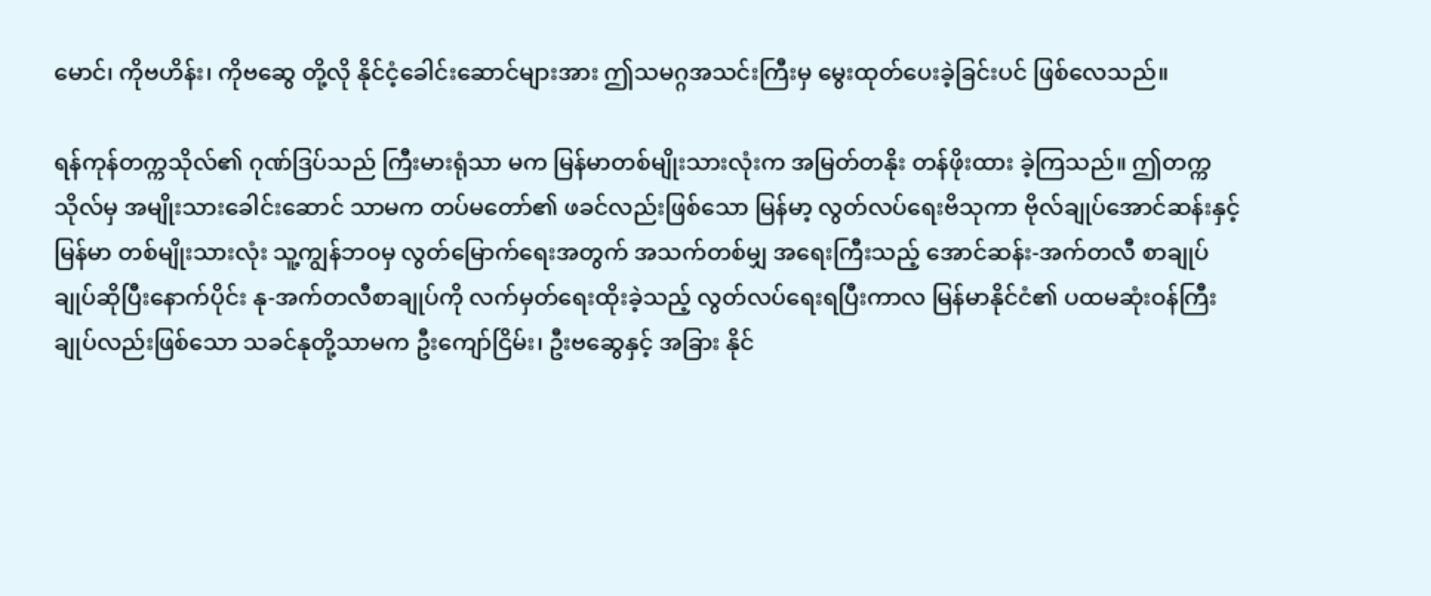မောင်၊ ကိုဗဟိန်း၊ ကိုဗဆွေ တို့လို နိုင်ငံ့ခေါင်းဆောင်များအား ဤသမဂ္ဂအသင်းကြီးမှ မွေးထုတ်ပေးခဲ့ခြင်းပင် ဖြစ်လေသည်။

ရန်ကုန်တက္ကသိုလ်၏ ဂုဏ်ဒြပ်သည် ကြီးမားရုံသာ မက မြန်မာတစ်မျိုးသားလုံးက အမြတ်တနိုး တန်ဖိုးထား ခဲ့ကြသည်။ ဤတက္ကသိုလ်မှ အမျိုးသားခေါင်းဆောင် သာမက တပ်မတော်၏ ဖခင်လည်းဖြစ်သော မြန်မာ့ လွတ်လပ်ရေးဗိသုကာ ဗိုလ်ချုပ်အောင်ဆန်းနှင့် မြန်မာ တစ်မျိုးသားလုံး သူ့ကျွန်ဘဝမှ လွတ်မြောက်ရေးအတွက် အသက်တစ်မျှ အရေးကြီးသည့် အောင်ဆန်း-အက်တလီ စာချုပ် ချုပ်ဆိုပြီးနောက်ပိုင်း နု-အက်တလီစာချုပ်ကို လက်မှတ်ရေးထိုးခဲ့သည့် လွတ်လပ်ရေးရပြီးကာလ မြန်မာနိုင်ငံ၏ ပထမဆုံးဝန်ကြီးချုပ်လည်းဖြစ်သော သခင်နုတို့သာမက ဦးကျော်ငြိမ်း၊ ဦးဗဆွေနှင့် အခြား နိုင်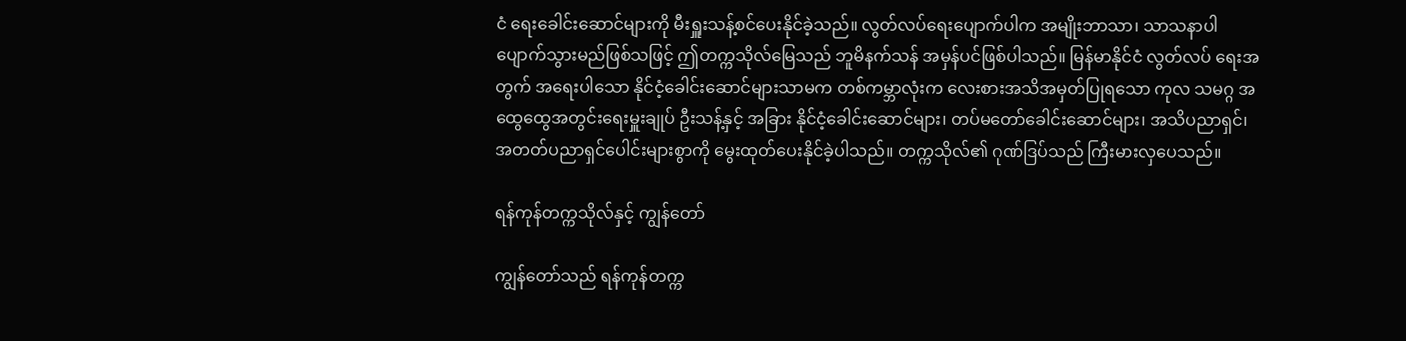ငံ ရေးခေါင်းဆောင်များကို မီးရှူးသန့်စင်ပေးနိုင်ခဲ့သည်။ လွတ်လပ်ရေးပျောက်ပါက အမျိုးဘာသာ၊ သာသနာပါ ပျောက်သွားမည်ဖြစ်သဖြင့် ဤတက္ကသိုလ်မြေသည် ဘူမိနက်သန် အမှန်ပင်ဖြစ်ပါသည်။ မြန်မာနိုင်ငံ လွတ်လပ် ရေးအတွက် အရေးပါသော နိုင်ငံ့ခေါင်းဆောင်များသာမက တစ်ကမ္ဘာလုံးက လေးစားအသိအမှတ်ပြုရသော ကုလ သမဂ္ဂ အထွေထွေအတွင်းရေးမှူးချုပ် ဦးသန့်နှင့် အခြား နိုင်ငံ့ခေါင်းဆောင်များ၊ တပ်မတော်ခေါင်းဆောင်များ၊ အသိပညာရှင်၊ အတတ်ပညာရှင်ပေါင်းများစွာကို မွေးထုတ်ပေးနိုင်ခဲ့ပါသည်။ တက္ကသိုလ်၏ ဂုဏ်ဒြပ်သည် ကြီးမားလှပေသည်။

ရန်ကုန်တက္ကသိုလ်နှင့် ကျွန်တော်

ကျွန်တော်သည် ရန်ကုန်တက္က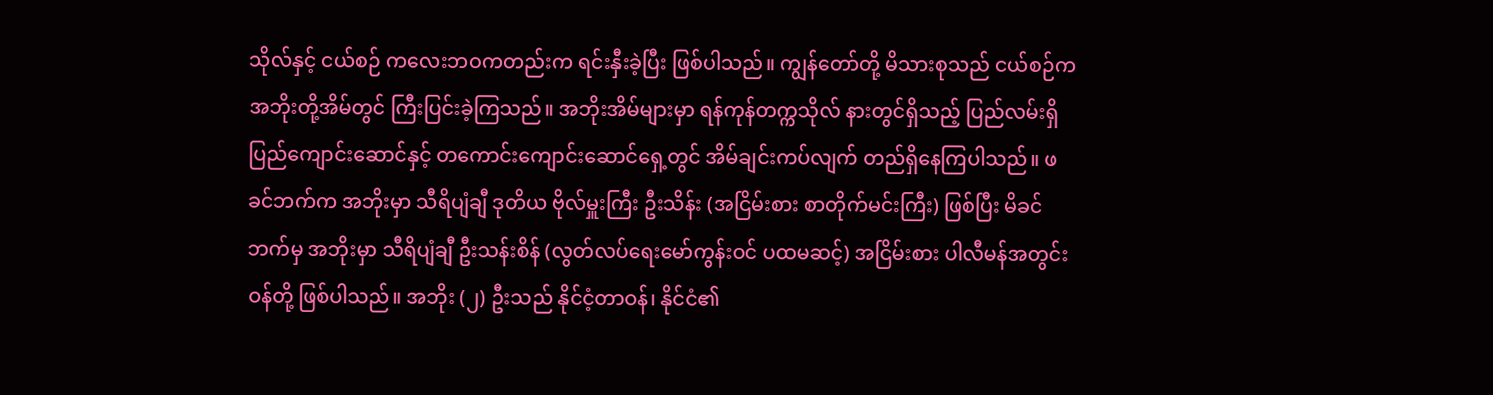သိုလ်နှင့် ငယ်စဉ် ကလေးဘဝကတည်းက ရင်းနှီးခဲ့ပြီး ဖြစ်ပါသည်။ ကျွန်တော်တို့ မိသားစုသည် ငယ်စဉ်က အဘိုးတို့အိမ်တွင် ကြီးပြင်းခဲ့ကြသည်။ အဘိုးအိမ်များမှာ ရန်ကုန်တက္ကသိုလ် နားတွင်ရှိသည့် ပြည်လမ်းရှိ ပြည်ကျောင်းဆောင်နှင့် တကောင်းကျောင်းဆောင်ရှေ့တွင် အိမ်ချင်းကပ်လျက် တည်ရှိနေကြပါသည်။ ဖခင်ဘက်က အဘိုးမှာ သီရိပျံချီ ဒုတိယ ဗိုလ်မှူးကြီး ဦးသိန်း (အငြိမ်းစား စာတိုက်မင်းကြီး) ဖြစ်ပြီး မိခင်ဘက်မှ အဘိုးမှာ သီရိပျံချီ ဦးသန်းစိန် (လွတ်လပ်ရေးမော်ကွန်းဝင် ပထမဆင့်) အငြိမ်းစား ပါလီမန်အတွင်းဝန်တို့ ဖြစ်ပါသည်။ အဘိုး (၂) ဦးသည် နိုင်ငံ့တာဝန်၊ နိုင်ငံ၏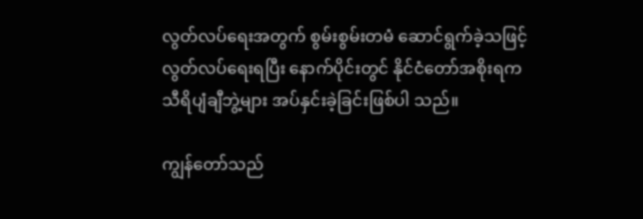လွတ်လပ်ရေးအတွက် စွမ်းစွမ်းတမံ ဆောင်ရွက်ခဲ့သဖြင့် လွတ်လပ်ရေးရပြီး နောက်ပိုင်းတွင် နိုင်ငံတော်အစိုးရက သီရိပျံချီဘွဲ့များ အပ်နှင်းခဲ့ခြင်းဖြစ်ပါ သည်။

ကျွန်တော်သည်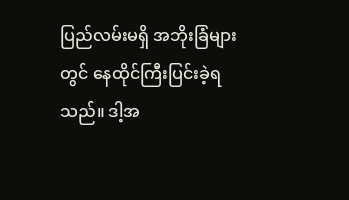ပြည်လမ်းမရှိ အဘိုးခြံများတွင် နေထိုင်ကြီးပြင်းခဲ့ရသည်။ ဒါ့အ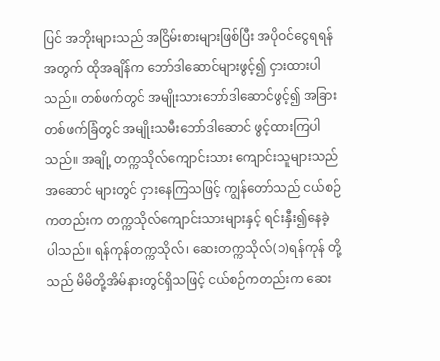ပြင် အဘိုးများသည် အငြိမ်းစားများဖြစ်ပြီး အပိုဝင်ငွေရရန်အတွက် ထိုအချိန်က ဘော်ဒါဆောင်များဖွင့်၍ ငှားထားပါသည်။ တစ်ဖက်တွင် အမျိုးသားဘော်ဒါဆောင်ဖွင့်၍ အခြားတစ်ဖက်ခြံတွင် အမျိုးသမီးဘော်ဒါဆောင် ဖွင့်ထားကြပါသည်။ အချို့ တက္ကသိုလ်ကျောင်းသား ကျောင်းသူများသည် အဆောင် များတွင် ငှားနေကြသဖြင့် ကျွန်တော်သည် ငယ်စဉ် ကတည်းက တက္ကသိုလ်ကျောင်းသားများနှင့် ရင်းနှီး၍နေခဲ့ ပါသည်။ ရန်ကုန်တက္ကသိုလ်၊ ဆေးတက္ကသိုလ်(၁)ရန်ကုန် တို့သည် မိမိတို့အိမ်နားတွင်ရှိသဖြင့် ငယ်စဉ်ကတည်းက ဆေး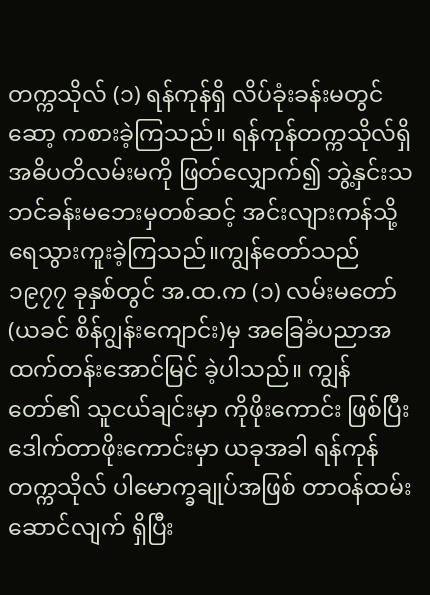တက္ကသိုလ် (၁) ရန်ကုန်ရှိ လိပ်ခုံးခန်းမတွင် ဆော့ ကစားခဲ့ကြသည်။ ရန်ကုန်တက္ကသိုလ်ရှိ အဓိပတိလမ်းမကို ဖြတ်လျှောက်၍ ဘွဲ့နှင်းသဘင်ခန်းမဘေးမှတစ်ဆင့် အင်းလျားကန်သို့ ရေသွားကူးခဲ့ကြသည်။ကျွန်တော်သည် ၁၉၇၇ ခုနှစ်တွင် အ.ထ.က (၁) လမ်းမတော် (ယခင် စိန်ဂျွန်းကျောင်း)မှ အခြေခံပညာအထက်တန်းအောင်မြင် ခဲ့ပါသည်။ ကျွန်တော်၏ သူငယ်ချင်းမှာ ကိုဖိုးကောင်း ဖြစ်ပြီး ဒေါက်တာဖိုးကောင်းမှာ ယခုအခါ ရန်ကုန် တက္ကသိုလ် ပါမောက္ခချုပ်အဖြစ် တာဝန်ထမ်းဆောင်လျက် ရှိပြီး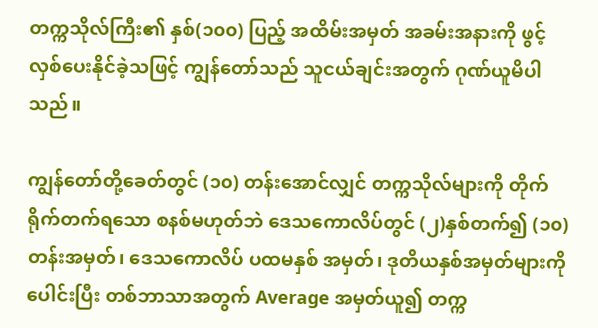တက္ကသိုလ်ကြီး၏ နှစ်(၁၀၀) ပြည့် အထိမ်းအမှတ် အခမ်းအနားကို ဖွင့်လှစ်ပေးနိုင်ခဲ့သဖြင့် ကျွန်တော်သည် သူငယ်ချင်းအတွက် ဂုဏ်ယူမိပါသည်။

ကျွန်တော်တို့ခေတ်တွင် (၁၀) တန်းအောင်လျှင် တက္ကသိုလ်များကို တိုက်ရိုက်တက်ရသော စနစ်မဟုတ်ဘဲ ဒေသကောလိပ်တွင် (၂)နှစ်တက်၍ (၁၀) တန်းအမှတ်၊ ဒေသကောလိပ် ပထမနှစ် အမှတ်၊ ဒုတိယနှစ်အမှတ်များကို ပေါင်းပြီး တစ်ဘာသာအတွက် Average အမှတ်ယူ၍ တက္က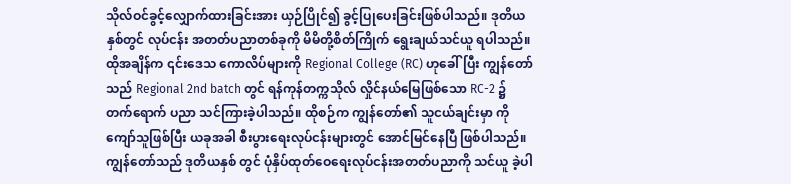သိုလ်ဝင်ခွင့်လျှောက်ထားခြင်းအား ယှဉ်ပြိုင်၍ ခွင့်ပြုပေးခြင်းဖြစ်ပါသည်။ ဒုတိယနှစ်တွင် လုပ်ငန်း အတတ်ပညာတစ်ခုကို မိမိတို့စိတ်ကြိုက် ရွေးချယ်သင်ယူ ရပါသည်။ ထိုအချိန်က ၎င်းဒေသ ကောလိပ်များကို Regional College (RC) ဟုခေါ်ပြီး ကျွန်တော်သည် Regional 2nd batch တွင် ရန်ကုန်တက္ကသိုလ် လှိုင်နယ်မြေဖြစ်သော RC-2 ၌ တက်ရောက် ပညာ သင်ကြားခဲ့ပါသည်။ ထိုစဉ်က ကျွန်တော်၏ သူငယ်ချင်းမှာ ကိုကျော်သူဖြစ်ပြီး ယခုအခါ စီးပွားရေးလုပ်ငန်းများတွင် အောင်မြင်နေပြီ ဖြစ်ပါသည်။ ကျွန်တော်သည် ဒုတိယနှစ် တွင် ပုံနှိပ်ထုတ်ဝေရေးလုပ်ငန်းအတတ်ပညာကို သင်ယူ ခဲ့ပါ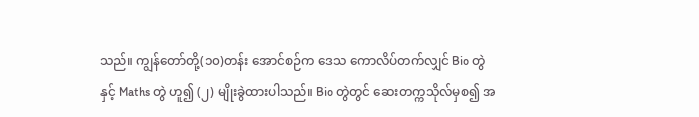သည်။ ကျွန်တော်တို့(၁၀)တန်း အောင်စဉ်က ဒေသ ကောလိပ်တက်လျှင် Bio တွဲနှင့် Maths တွဲ ဟူ၍ (၂) မျိုးခွဲထားပါသည်။ Bio တွဲတွင် ဆေးတက္ကသိုလ်မှစ၍ အ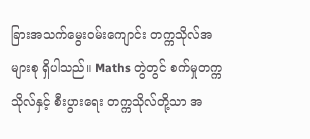ခြားအသက်မွေးဝမ်းကျောင်း တက္ကသိုလ်အများစု ရှိပါသည်။ Maths တွဲတွင် စက်မှုတက္ကသိုလ်နှင့် စီးပွားရေး တက္ကသိုလ်တို့သာ အ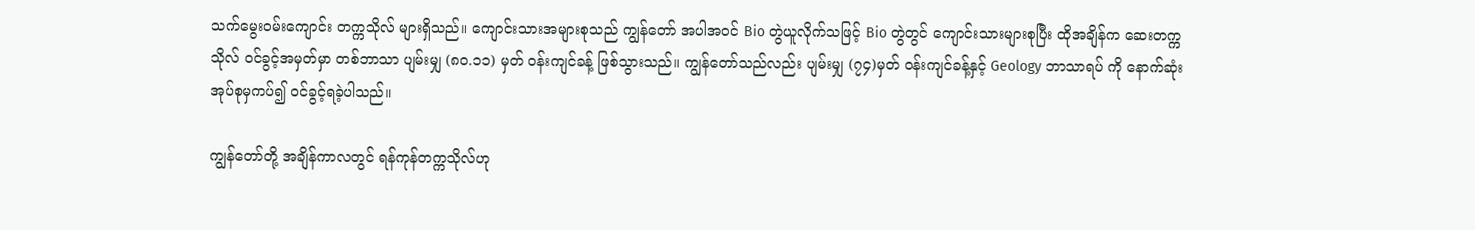သက်မွေးဝမ်းကျောင်း တက္ကသိုလ် များရှိသည်။ ကျောင်းသားအများစုသည် ကျွန်တော် အပါအဝင် Bio တွဲယူလိုက်သဖြင့် Bio တွဲတွင် ကျောင်းသားများစုပြီး ထိုအချိန်က ဆေးတက္ကသိုလ် ဝင်ခွင့်အမှတ်မှာ တစ်ဘာသာ ပျမ်းမျှ (၈၀.၁၁) မှတ် ဝန်းကျင်ခန့် ဖြစ်သွားသည်။ ကျွန်တော်သည်လည်း ပျမ်းမျှ (၇၄)မှတ် ဝန်းကျင်ခန့်နှင့် Geology ဘာသာရပ် ကို နောက်ဆုံးအုပ်စုမှကပ်၍ ဝင်ခွင့်ရခဲ့ပါသည်။

ကျွန်တော်တို့ အချိန်ကာလတွင် ရန်ကုန်တက္ကသိုလ်ဟု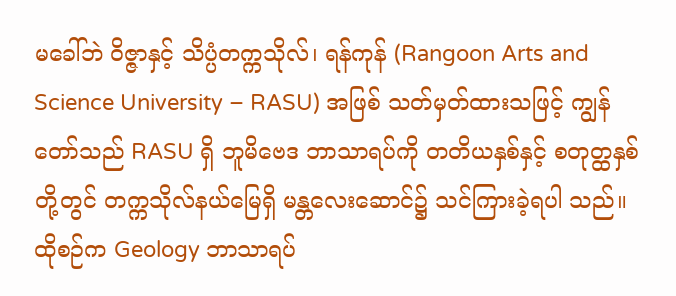မခေါ်ဘဲ ဝိဇ္ဇာနှင့် သိပ္ပံတက္ကသိုလ်၊ ရန်ကုန် (Rangoon Arts and Science University – RASU) အဖြစ် သတ်မှတ်ထားသဖြင့် ကျွန်တော်သည် RASU ရှိ ဘူမိဗေဒ ဘာသာရပ်ကို တတိယနှစ်နှင့် စတုတ္ထနှစ်တို့တွင် တက္ကသိုလ်နယ်မြေရှိ မန္တလေးဆောင်၌ သင်ကြားခဲ့ရပါ သည်။ ထိုစဉ်က Geology ဘာသာရပ်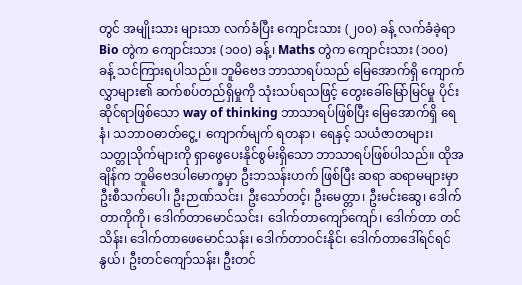တွင် အမျိုးသား များသာ လက်ခံပြီး ကျောင်းသား (၂၀၀) ခန့် လက်ခံခဲ့ရာ Bio တွဲက ကျောင်းသား (၁၀၀) ခန့်၊ Maths တွဲက ကျောင်းသား (၁၀၀) ခန့် သင်ကြားရပါသည်။ ဘူမိဗေဒ ဘာသာရပ်သည် မြေအောက်ရှိ ကျောက်လွှာများ၏ ဆက်စပ်တည်ရှိမှုကို သုံးသပ်ရသဖြင့် တွေးခေါ်မြော်မြင်မှု ပိုင်းဆိုင်ရာဖြစ်သော way of thinking ဘာသာရပ်ဖြစ်ပြီး မြေအောက်ရှိ ရေနံ၊ သဘာဝဓာတ်ငွေ့၊ ကျောက်မျက် ရတနာ၊ ရေနှင့် သယံဇာတများ၊ သတ္တုသိုက်များကို ရှာဖွေပေးနိုင်စွမ်းရှိသော ဘာသာရပ်ဖြစ်ပါသည်။ ထိုအချိန်က ဘူမိဗေဒပါမောက္ခမှာ ဦးဘသန်းဟက် ဖြစ်ပြီး ဆရာ ဆရာမများမှာ ဦးစီသက်ပေါ၊ ဦးဉာဏ်သင်း၊ ဦးသော်တင့်၊ ဦးမေတ္တာ၊ ဦးမင်းဆွေ၊ ဒေါက်တာကိုကို၊ ဒေါက်တာမောင်သင်း၊ ဒေါက်တာကျော်ကျော်၊ ဒေါက်တာ တင်သိန်း၊ ဒေါက်တာဖေမောင်သန်း၊ ဒေါက်တာဝင်းနိုင်၊ ဒေါက်တာဒေါ်ရင်ရင်နွယ်၊ ဦးတင်ကျော်သန်း၊ ဦးတင်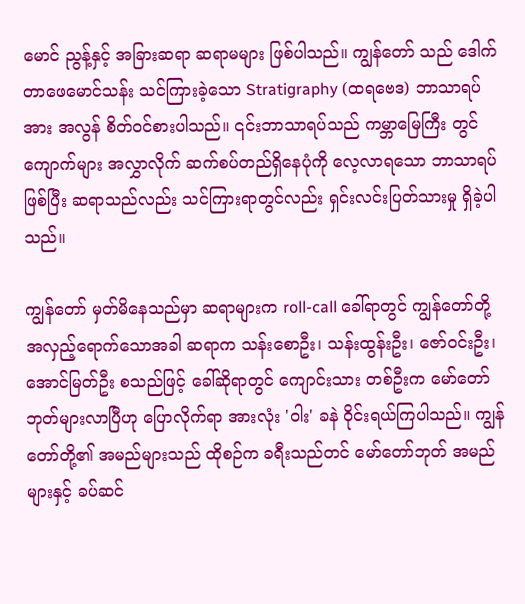မောင် ညွန့်နှင့် အခြားဆရာ ဆရာမများ ဖြစ်ပါသည်။ ကျွန်တော် သည် ဒေါက်တာဖေမောင်သန်း သင်ကြားခဲ့သော Stratigraphy (ထရဗေဒ) ဘာသာရပ်အား အလွန် စိတ်ဝင်စားပါသည်။ ၎င်းဘာသာရပ်သည် ကမ္ဘာမြေကြီး တွင် ကျောက်များ အလွှာလိုက် ဆက်စပ်တည်ရှိနေပုံကို လေ့လာရသော ဘာသာရပ်ဖြစ်ပြီး ဆရာသည်လည်း သင်ကြားရာတွင်လည်း ရှင်းလင်းပြတ်သားမှု ရှိခဲ့ပါသည်။

ကျွန်တော် မှတ်မိနေသည်မှာ ဆရာများက roll-call ခေါ်ရာတွင် ကျွန်တော်တို့ အလှည့်ရောက်သောအခါ ဆရာက သန်းစောဦး၊ သန်းထွန်းဦး၊ ဇော်ဝင်းဦး၊ အောင်မြတ်ဦး စသည်ဖြင့် ခေါ်ဆိုရာတွင် ကျောင်းသား တစ်ဦးက မော်တော်ဘုတ်များလာပြီဟု ပြောလိုက်ရာ အားလုံး 'ဝါး' ခနဲ ဝိုင်းရယ်ကြပါသည်။ ကျွန်တော်တို့၏ အမည်များသည် ထိုစဉ်က ခရီးသည်တင် မော်တော်ဘုတ် အမည်များနှင့် ခပ်ဆင်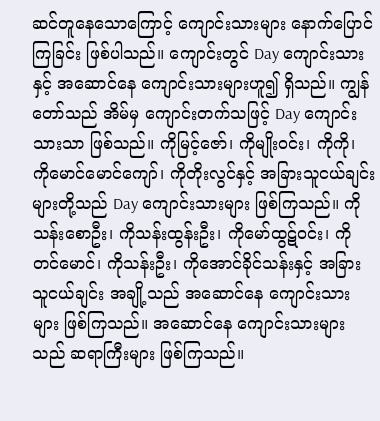ဆင်တူနေသောကြောင့် ကျောင်းသားများ နောက်ပြောင်ကြခြင်း ဖြစ်ပါသည်။ ကျောင်းတွင် Day ကျောင်းသားနှင့် အဆောင်နေ ကျောင်းသားများဟူ၍ ရှိသည်။ ကျွန်တော်သည် အိမ်မှ ကျောင်းတက်သဖြင့် Day ကျောင်းသားသာ ဖြစ်သည်။ ကိုမြင့်ဇော်၊ ကိုမျိုးဝင်း၊ ကိုကို၊ ကိုမောင်မောင်ကျော်၊ ကိုတိုးလွင်နှင့် အခြားသူငယ်ချင်းများတို့သည် Day ကျောင်းသားများ ဖြစ်ကြသည်။ ကိုသန်းစောဦး၊ ကိုသန်းထွန်းဦး၊ ကိုမော်ထွဋ်ဝင်း၊ ကိုတင်မောင်၊ ကိုသန်းဦး၊ ကိုအောင်ခိုင်သန်းနှင့် အခြားသူငယ်ချင်း အချို့သည် အဆောင်နေ ကျောင်းသားများ ဖြစ်ကြသည်။ အဆောင်နေ ကျောင်းသားများသည် ဆရာကြီးများ ဖြစ်ကြသည်။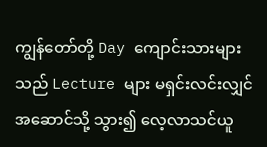ကျွန်တော်တို့ Day ကျောင်းသားများသည် Lecture များ မရှင်းလင်းလျှင် အဆောင်သို့ သွား၍ လေ့လာသင်ယူ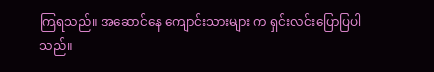ကြရသည်။ အဆောင်နေ ကျောင်းသားများ က ရှင်းလင်းပြောပြပါသည်။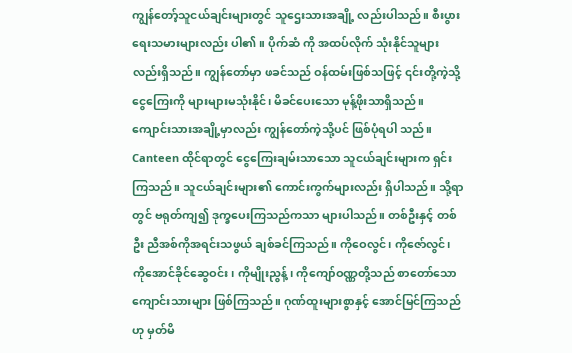ကျွန်တော့်သူငယ်ချင်းများတွင် သူဌေးသားအချို့ လည်းပါသည်။ စီးပွားရေးသမားများလည်း ပါ၏။ ပိုက်ဆံ ကို အထပ်လိုက် သုံးနိုင်သူများလည်းရှိသည်။ ကျွန်တော်မှာ ဖခင်သည် ဝန်ထမ်းဖြစ်သဖြင့် ၎င်းတို့ကဲ့သို့ ငွေကြေးကို များများမသုံးနိုင်၊ မိခင်ပေးသော မုန့်ဖိုးသာရှိသည်။ ကျောင်းသားအချို့မှာလည်း ကျွန်တော်ကဲ့သို့ပင် ဖြစ်ပုံရပါ သည်။ Canteen ထိုင်ရာတွင် ငွေကြေးချမ်းသာသော သူငယ်ချင်းများက ရှင်းကြသည်။ သူငယ်ချင်းများ၏ ကောင်းကွက်များလည်း ရှိပါသည်။ သို့ရာတွင် ဗရုတ်ကျ၍ ဒုက္ခပေးကြသည်ကသာ များပါသည်။ တစ်ဦးနှင့် တစ်ဦး ညီအစ်ကိုအရင်းသဖွယ် ချစ်ခင်ကြသည်။ ကိုဝေလွင်၊ ကိုဇော်လွင်၊ ကိုအောင်ခိုင်ဆွေဝင်း၊ ကိုမျိုးညွန့်၊ ကိုကျော်ဝဏ္ဏတို့သည် စာတော်သော ကျောင်းသားများ ဖြစ်ကြသည်။ ဂုဏ်ထူးများစွာနှင့် အောင်မြင်ကြသည်ဟု မှတ်မိ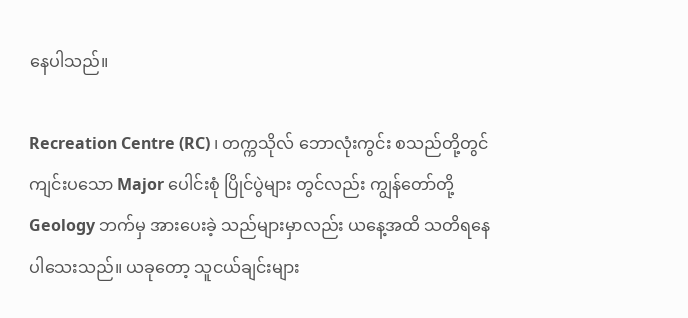နေပါသည်။

Recreation Centre (RC) ၊ တက္ကသိုလ် ဘောလုံးကွင်း စသည်တို့တွင် ကျင်းပသော Major ပေါင်းစုံ ပြိုင်ပွဲများ တွင်လည်း ကျွန်တော်တို့ Geology ဘက်မှ အားပေးခဲ့ သည်များမှာလည်း ယနေ့အထိ သတိရနေပါသေးသည်။ ယခုတော့ သူငယ်ချင်းများ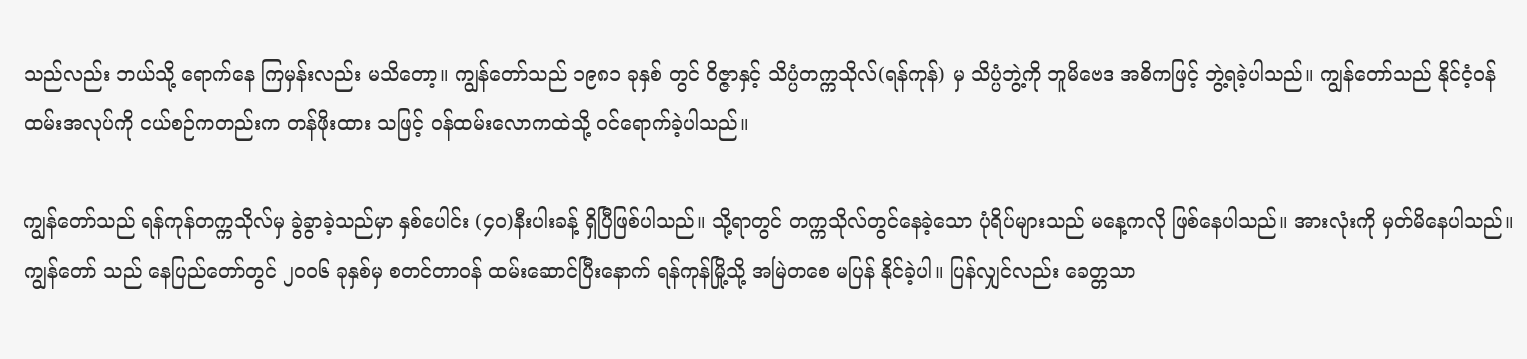သည်လည်း ဘယ်သို့ ရောက်နေ ကြမှန်းလည်း မသိတော့။ ကျွန်တော်သည် ၁၉၈၁ ခုနှစ် တွင် ဝိဇ္ဇာနှင့် သိပ္ပံတက္ကသိုလ်(ရန်ကုန်) မှ သိပ္ပံဘွဲ့ကို ဘူမိဗေဒ အဓိကဖြင့် ဘွဲ့ရခဲ့ပါသည်။ ကျွန်တော်သည် နိုင်ငံ့ဝန်ထမ်းအလုပ်ကို ငယ်စဉ်ကတည်းက တန်ဖိုးထား သဖြင့် ဝန်ထမ်းလောကထဲသို့ ဝင်ရောက်ခဲ့ပါသည်။

ကျွန်တော်သည် ရန်ကုန်တက္ကသိုလ်မှ ခွဲခွာခဲ့သည်မှာ နှစ်ပေါင်း (၄၀)နီးပါးခန့် ရှိပြီဖြစ်ပါသည်။ သို့ရာတွင် တက္ကသိုလ်တွင်နေခဲ့သော ပုံရိပ်များသည် မနေ့ကလို ဖြစ်နေပါသည်။ အားလုံးကို မှတ်မိနေပါသည်။ ကျွန်တော် သည် နေပြည်တော်တွင် ၂၀၀၆ ခုနှစ်မှ စတင်တာဝန် ထမ်းဆောင်ပြီးနောက် ရန်ကုန်မြို့သို့ အမြဲတစေ မပြန် နိုင်ခဲ့ပါ။ ပြန်လျှင်လည်း ခေတ္တသာ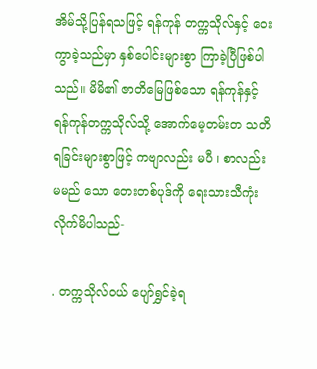အိမ်သို့ပြန်ရသဖြင့် ရန်ကုန် တက္ကသိုလ်နှင့် ဝေးကွာခဲ့သည်မှာ နှစ်ပေါင်းများစွာ ကြာခဲ့ပြီဖြစ်ပါသည်။ မိမိ၏ ဇာတိမြေဖြစ်သော ရန်ကုန်နှင့် ရန်ကုန်တက္ကသိုလ်သို့ အောက်မေ့တမ်းတ သတိရခြင်းများစွာဖြင့် ကဗျာလည်း မပီ ၊ စာလည်း မမည် သော တေးတစ်ပုဒ်ကို ရေးသားသီကုံးလိုက်မိပါသည်-

. တက္ကသိုလ်ဝယ် ပျော်ရွှင်ခဲ့ရ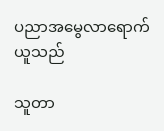ပညာအမွေလာရောက်ယူသည်

သူတာ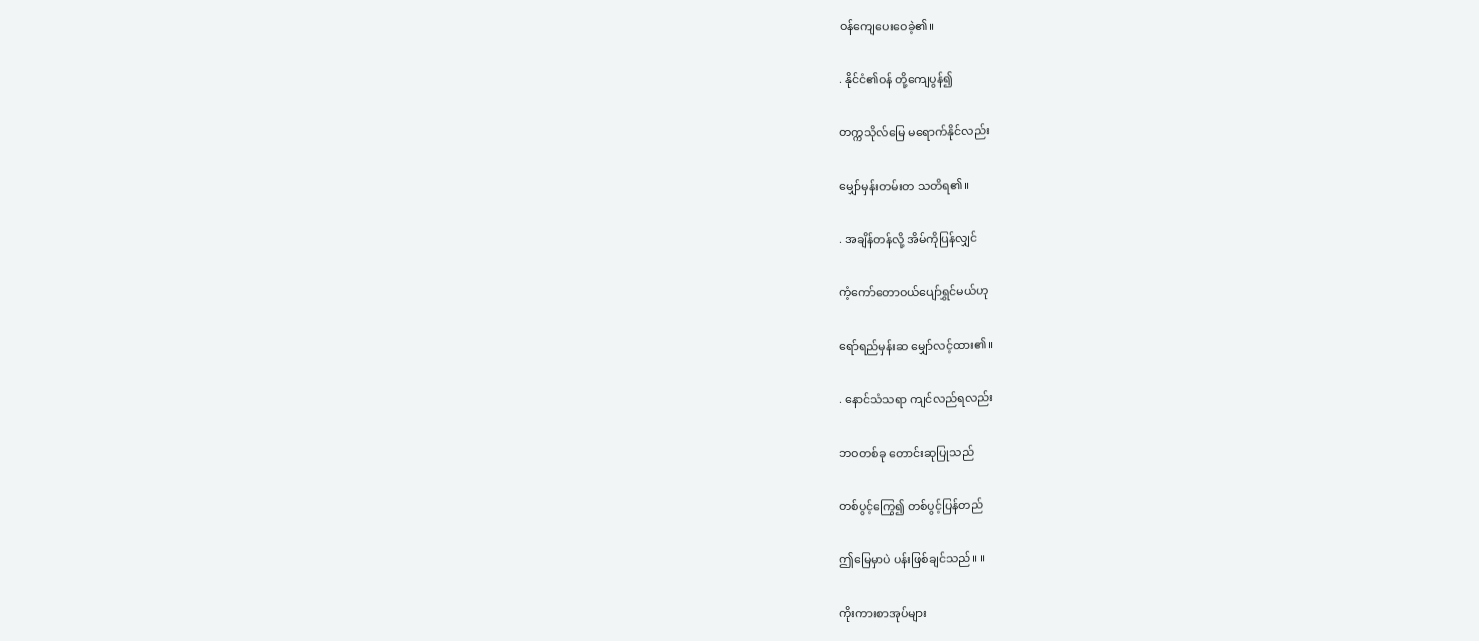ဝန်ကျေပေးဝေခဲ့၏။

. နိုင်ငံ၏ဝန် တို့ကျေပွန်၍

တက္ကသိုလ်မြေ မရောက်နိုင်လည်း

မျှော်မှန်းတမ်းတ သတိရ၏။

. အချိန်တန်လို့ အိမ်ကိုပြန်လျှင်

ကံ့ကော်တောဝယ်ပျော်ရွှင်မယ်ဟု

ရော်ရည်မှန်းဆ မျှော်လင့်ထား၏။

. နောင်သံသရာ ကျင်လည်ရလည်း

ဘဝတစ်ခု တောင်းဆုပြုသည်

တစ်ပွင့်ကြွေ၍ တစ်ပွင့်ပြန်တည်

ဤမြေမှာပဲ ပန်းဖြစ်ချင်သည်။ ။

ကိုးကားစာအုပ်များ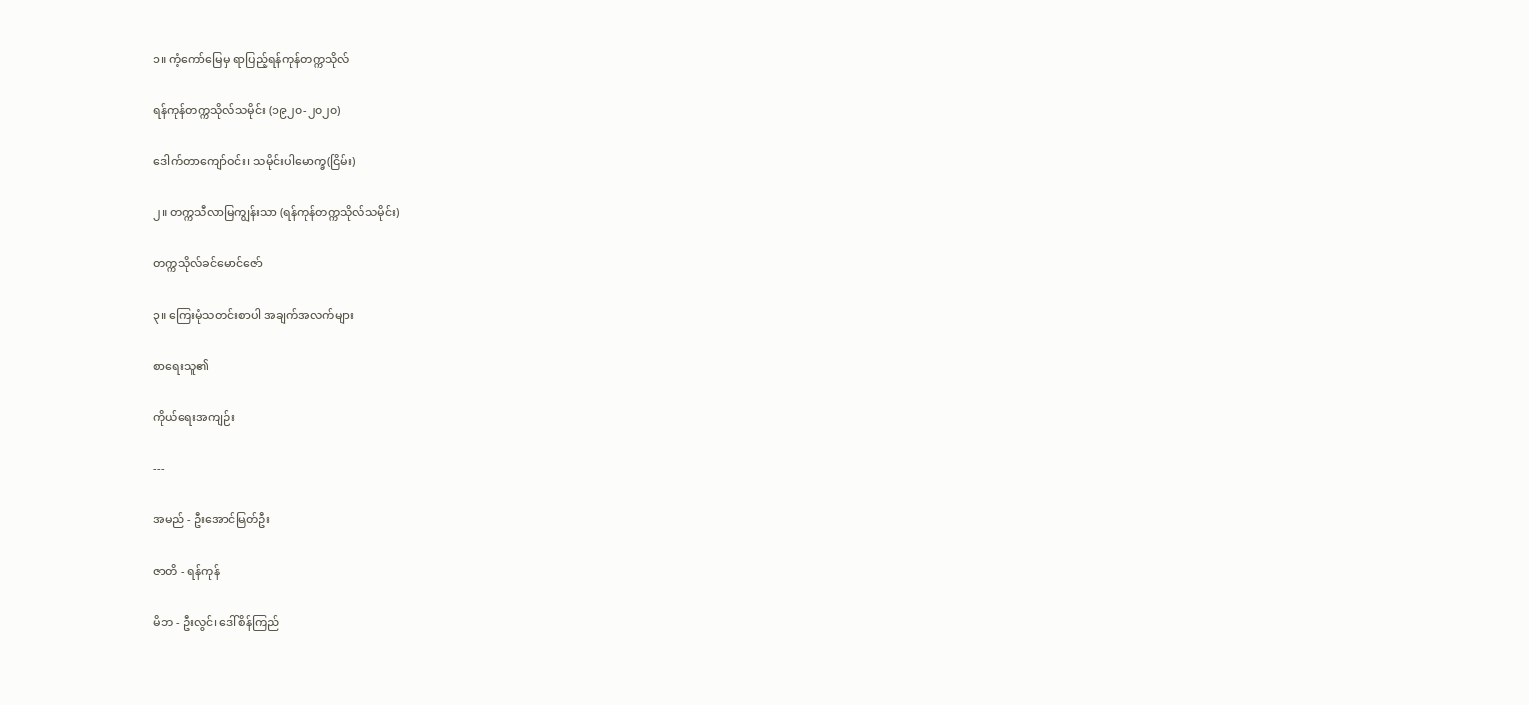၁။ ကံ့ကော်မြေမှ ရာပြည့်ရန်ကုန်တက္ကသိုလ်

ရန်ကုန်တက္ကသိုလ်သမိုင်း (၁၉၂၀-၂၀၂၀)

ဒေါက်တာကျော်ဝင်း၊ သမိုင်းပါမောက္ခ(ငြိမ်း)

၂။ တက္ကသီလာမြကျွန်းသာ (ရန်ကုန်တက္ကသိုလ်သမိုင်း)

တက္ကသိုလ်ခင်မောင်ဇော်

၃။ ကြေးမုံသတင်းစာပါ အချက်အလက်များ

စာရေးသူ၏

ကိုယ်ရေးအကျဉ်း

---

အမည် - ဦးအောင်မြတ်ဦး

ဇာတိ - ရန်ကုန်

မိဘ - ဦးလွင်၊ ဒေါ်စိန်ကြည်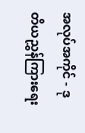အလုပ်အကိုင် - ဒုတိယညွှန်ကြားရေး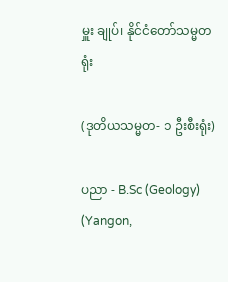မှူး ချုပ်၊ နိုင်ငံတော်သမ္မတရုံး

(ဒုတိယသမ္မတ- ၁ ဦးစီးရုံး)

ပညာ - B.Sc (Geology) (Yangon,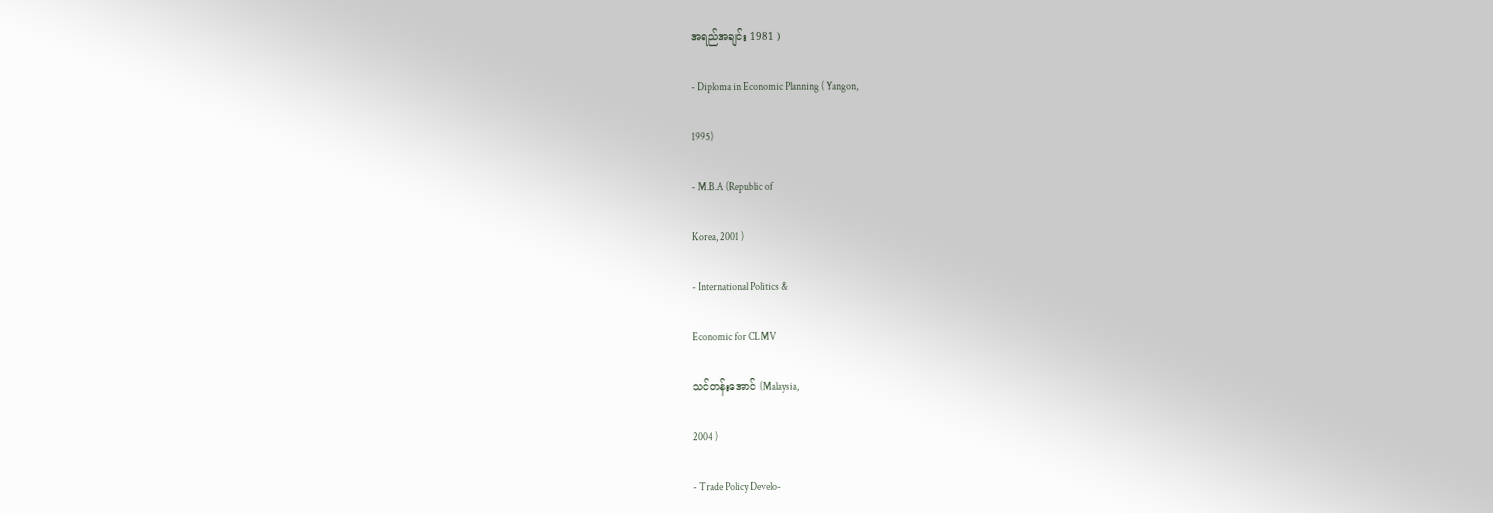အရည်အချင်း 1981 )

- Diploma in Economic Planning ( Yangon,

1995)

- M.B.A (Republic of

Korea, 2001 )

- International Politics &

Economic for CLMV

သင်တန်းအောင် (Malaysia,

2004 )

- Trade Policy Develo-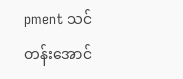pment သင်တန်းအောင်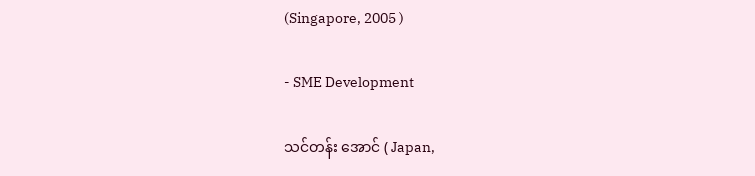(Singapore, 2005 )

- SME Development

သင်တန်း အောင် ( Japan,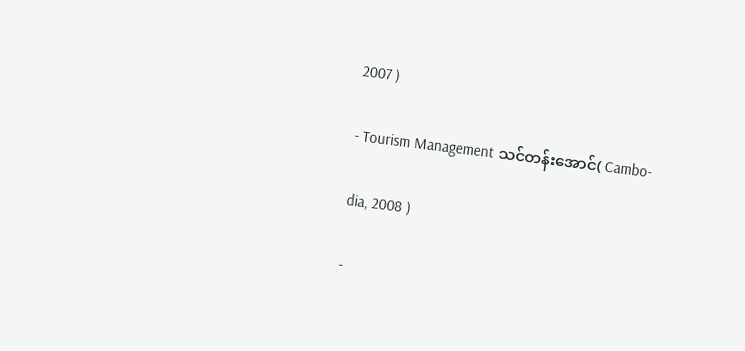2007 )

- Tourism Management သင်တန်းအောင်( Cambo-

dia, 2008 )

-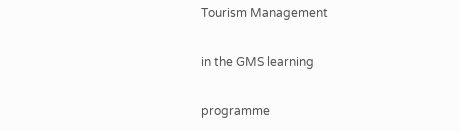Tourism Management

in the GMS learning

programme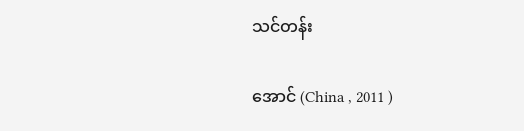သင်တန်း

အောင် (China , 2011 )